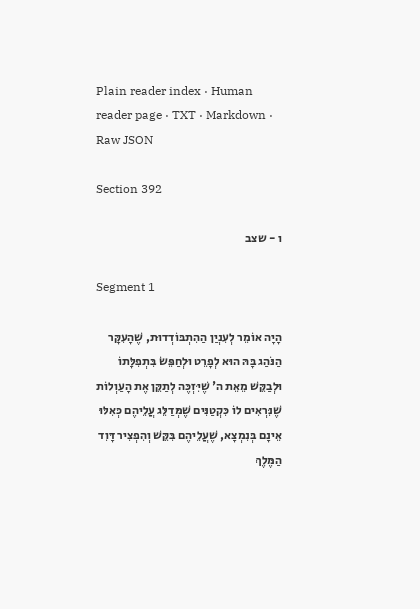Plain reader index · Human reader page · TXT · Markdown · Raw JSON

Section 392

ו - שצב

Segment 1

הָיָה אוֹמֵר לְעִנְיַן הַהִתְבּוֹדְדוּת, שֶׁהָעִקָּר הַנֹּהַג בָּהּ הוּא לְפָרֵט וּלְחַפֵּשׂ בִּתְפִלָּתוֹ וּלְבַקֵּשׁ מֵאֵת ה' שֶׁיִּזְכֶּה לְתַקֵּן אֶת הָעַוְלוֹת שֶׁנִּרְאִים לוֹ כִּקְטַנִּים שֶׁמְּדַלֵּג עֲלֵיהֶם כְּאִלּוּ אֵינָם בְּנִמְצָא, שֶׁעֲלֵיהֶם בִּקֵּשׁ וְהִפְצִיר דָּוִד הַמֶּלֶךְ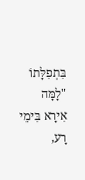בִּתְפִלָּתוֹ "לָמָּה אִירָא בִּימֵי רָע,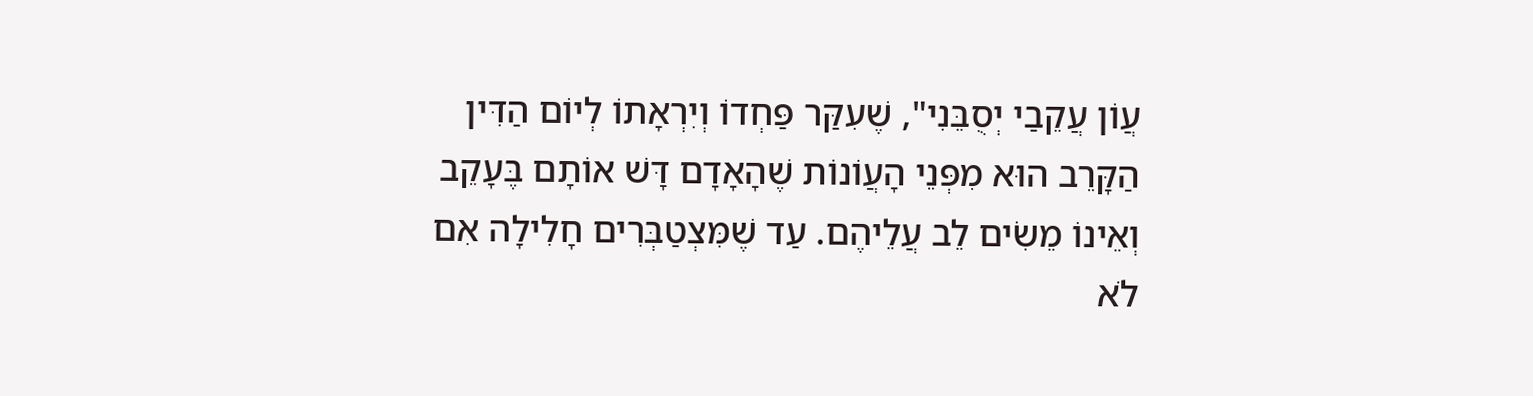עֲוֹן עֲקֵבַי יְסֻבֵּנִי", שֶׁעִקַּר פַּחְדוֹ וְיִרְאָתוֹ לְיוֹם הַדִּין הַקָּרֵב הוּא מִפְּנֵי הָעֲוֹנוֹת שֶׁהָאָדָם דָּשׁ אוֹתָם בֶּעָקֵב וְאֵינוֹ מֵשִׂים לֵב עֲלֵיהֶם. עַד שֶׁמִּצְטַבְּרִים חָלִילָה אִם לֹא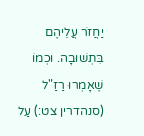יַחֲזֹר עֲלֵיהֶם בִּתְשׁוּבָה. וּכְמוֹ שֶׁאָמְרוּ רַזַ"ל (סנהדרין צט:) עַל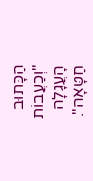הַכָּתוּב "וְכַעֲבוֹת הָעֲגָלָה חַטָּאָה".